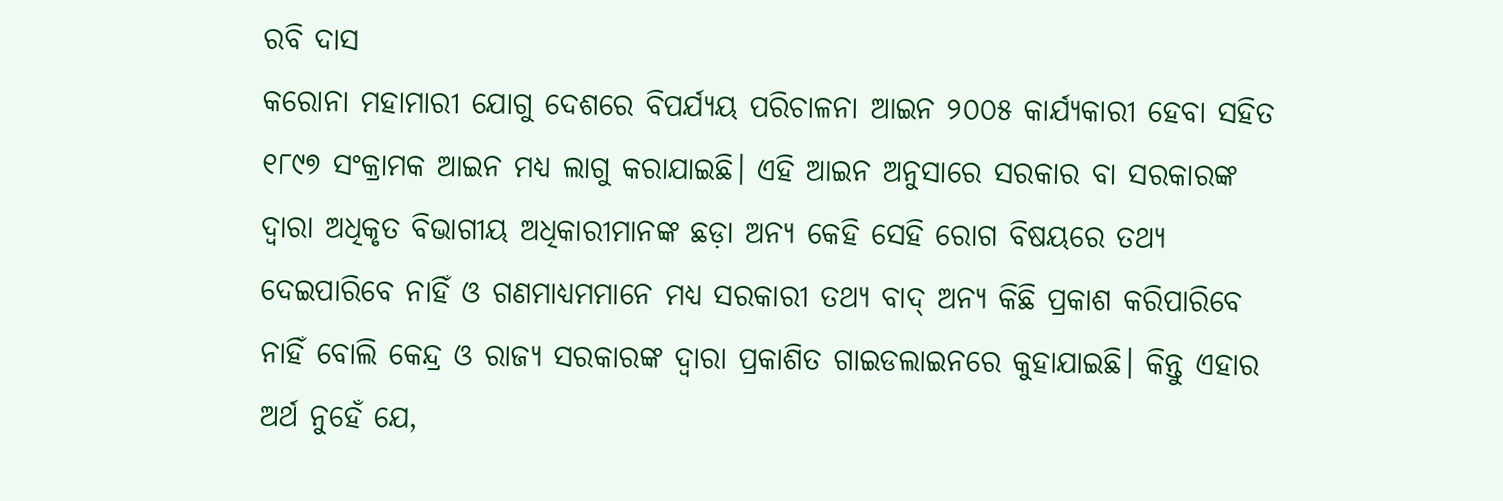ରବି ଦାସ
କରୋନା ମହାମାରୀ ଯୋଗୁ ଦେଶରେ ବିପର୍ଯ୍ୟୟ ପରିଚାଳନା ଆଇନ ୨୦୦୫ କାର୍ଯ୍ୟକାରୀ ହେବା ସହିତ ୧୮୯୭ ସଂକ୍ରାମକ ଆଇନ ମଧ୍ୟ ଲାଗୁ କରାଯାଇଛି। ଏହି ଆଇନ ଅନୁସାରେ ସରକାର ବା ସରକାରଙ୍କ ଦ୍ୱାରା ଅଧିକୃତ ବିଭାଗୀୟ ଅଧିକାରୀମାନଙ୍କ ଛଡ଼ା ଅନ୍ୟ କେହି ସେହି ରୋଗ ବିଷୟରେ ତଥ୍ୟ ଦେଇପାରିବେ ନାହିଁ ଓ ଗଣମାଧ୍ୟମମାନେ ମଧ୍ୟ ସରକାରୀ ତଥ୍ୟ ବାଦ୍ ଅନ୍ୟ କିଛି ପ୍ରକାଶ କରିପାରିବେ ନାହିଁ ବୋଲି କେନ୍ଦ୍ର ଓ ରାଜ୍ୟ ସରକାରଙ୍କ ଦ୍ୱାରା ପ୍ରକାଶିତ ଗାଇଡଲାଇନରେ କୁହାଯାଇଛି। କିନ୍ତୁ ଏହାର ଅର୍ଥ ନୁହେଁ ଯେ,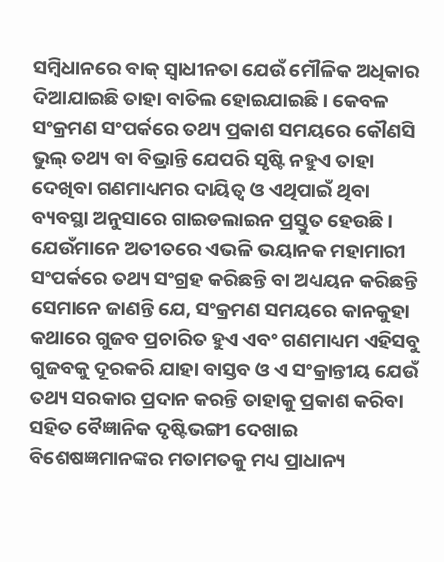ସମ୍ବିଧାନରେ ବାକ୍ ସ୍ୱାଧୀନତା ଯେଉଁ ମୌଳିକ ଅଧିକାର ଦିଆଯାଇଛି ତାହା ବାତିଲ ହୋଇଯାଇଛି। କେବଳ ସଂକ୍ରମଣ ସଂପର୍କରେ ତଥ୍ୟ ପ୍ରକାଶ ସମୟରେ କୌଣସି ଭୁଲ୍ ତଥ୍ୟ ବା ବିଭ୍ରାନ୍ତି ଯେପରି ସୃଷ୍ଟି ନହୁଏ ତାହା ଦେଖିବା ଗଣମାଧ୍ୟମର ଦାୟିତ୍ୱ ଓ ଏଥିପାଇଁ ଥିବା ବ୍ୟବସ୍ଥା ଅନୁସାରେ ଗାଇଡଲାଇନ ପ୍ରସ୍ତୁତ ହେଉଛି। ଯେଉଁମାନେ ଅତୀତରେ ଏଭଳି ଭୟାନକ ମହାମାରୀ ସଂପର୍କରେ ତଥ୍ୟ ସଂଗ୍ରହ କରିଛନ୍ତି ବା ଅଧ୍ୟୟନ କରିଛନ୍ତି ସେମାନେ ଜାଣନ୍ତି ଯେ, ସଂକ୍ରମଣ ସମୟରେ କାନକୁହା କଥାରେ ଗୁଜବ ପ୍ରଚାରିତ ହୁଏ ଏବଂ ଗଣମାଧ୍ୟମ ଏହିସବୁ ଗୁଜବକୁ ଦୂରକରି ଯାହା ବାସ୍ତବ ଓ ଏ ସଂକ୍ରାନ୍ତୀୟ ଯେଉଁ ତଥ୍ୟ ସରକାର ପ୍ରଦାନ କରନ୍ତି ତାହାକୁ ପ୍ରକାଶ କରିବା ସହିତ ବୈଜ୍ଞାନିକ ଦୃଷ୍ଟିଭଙ୍ଗୀ ଦେଖାଇ ବିଶେଷଜ୍ଞମାନଙ୍କର ମତାମତକୁ ମଧ୍ୟ ପ୍ରାଧାନ୍ୟ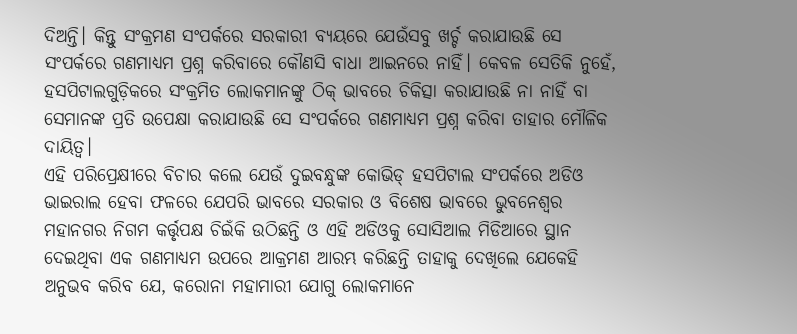ଦିଅନ୍ତି। କିନ୍ତୁ ସଂକ୍ରମଣ ସଂପର୍କରେ ସରକାରୀ ବ୍ୟୟରେ ଯେଉଁସବୁ ଖର୍ଚ୍ଚ କରାଯାଉଛି ସେ ସଂପର୍କରେ ଗଣମାଧ୍ୟମ ପ୍ରଶ୍ନ କରିବାରେ କୌଣସି ବାଧା ଆଇନରେ ନାହିଁ। କେବଳ ସେତିକି ନୁହେଁ, ହସପିଟାଲଗୁଡ଼ିକରେ ସଂକ୍ରମିତ ଲୋକମାନଙ୍କୁ ଠିକ୍ ଭାବରେ ଚିକିତ୍ସା କରାଯାଉଛି ନା ନାହିଁ ବା ସେମାନଙ୍କ ପ୍ରତି ଉପେକ୍ଷା କରାଯାଉଛି ସେ ସଂପର୍କରେ ଗଣମାଧ୍ୟମ ପ୍ରଶ୍ନ କରିବା ତାହାର ମୌଳିକ ଦାୟିତ୍ୱ।
ଏହି ପରିପ୍ରେକ୍ଷୀରେ ବିଚାର କଲେ ଯେଉଁ ଦୁଇବନ୍ଧୁଙ୍କ କୋଭିଡ୍ ହସପିଟାଲ ସଂପର୍କରେ ଅଡିଓ ଭାଇରାଲ ହେବା ଫଳରେ ଯେପରି ଭାବରେ ସରକାର ଓ ବିଶେଷ ଭାବରେ ଭୁବନେଶ୍ୱର ମହାନଗର ନିଗମ କର୍ତ୍ତୃପକ୍ଷ ଚିଇଁକି ଉଠିଛନ୍ତି ଓ ଏହି ଅଡିଓକୁ ସୋସିଆଲ ମିଡିଆରେ ସ୍ଥାନ ଦେଇଥିବା ଏକ ଗଣମାଧ୍ୟମ ଉପରେ ଆକ୍ରମଣ ଆରମ୍ଭ କରିଛନ୍ତି ତାହାକୁ ଦେଖିଲେ ଯେକେହି ଅନୁଭବ କରିବ ଯେ, କରୋନା ମହାମାରୀ ଯୋଗୁ ଲୋକମାନେ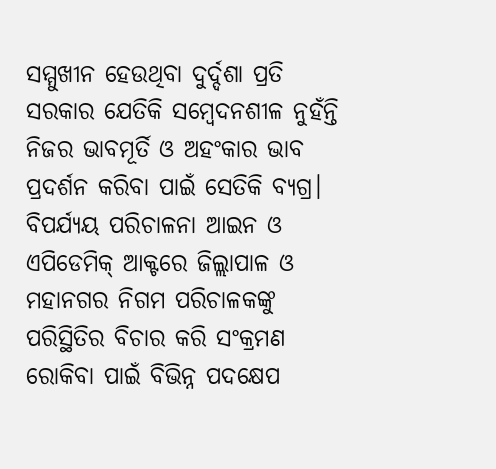ସମ୍ମୁଖୀନ ହେଉଥିବା ଦୁର୍ଦ୍ଦଶା ପ୍ରତି ସରକାର ଯେତିକି ସମ୍ବେଦନଶୀଳ ନୁହଁନ୍ତି ନିଜର ଭାବମୂର୍ତି ଓ ଅହଂକାର ଭାବ ପ୍ରଦର୍ଶନ କରିବା ପାଇଁ ସେତିକି ବ୍ୟଗ୍ର। ବିପର୍ଯ୍ୟୟ ପରିଚାଳନା ଆଇନ ଓ ଏପିଡେମିକ୍ ଆକ୍ଟରେ ଜିଲ୍ଲାପାଳ ଓ ମହାନଗର ନିଗମ ପରିଚାଳକଙ୍କୁ ପରିସ୍ଥିତିର ବିଚାର କରି ସଂକ୍ରମଣ ରୋକିବା ପାଇଁ ବିଭିନ୍ନ ପଦକ୍ଷେପ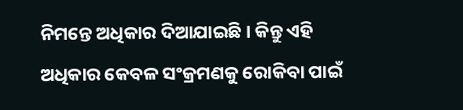ନିମନ୍ତେ ଅଧିକାର ଦିଆଯାଇଛି। କିନ୍ତୁ ଏହି ଅଧିକାର କେବଳ ସଂକ୍ରମଣକୁ ରୋକିବା ପାଇଁ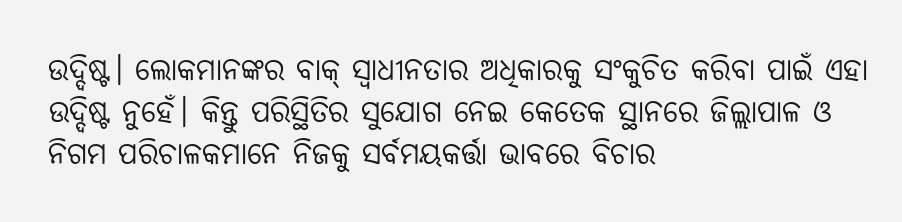ଉଦ୍ଦିଷ୍ଟ। ଲୋକମାନଙ୍କର ବାକ୍ ସ୍ୱାଧୀନତାର ଅଧିକାରକୁ ସଂକୁଚିତ କରିବା ପାଇଁ ଏହା ଉଦ୍ଦିଷ୍ଟ ନୁହେଁ। କିନ୍ତୁ ପରିସ୍ଥିତିର ସୁଯୋଗ ନେଇ କେତେକ ସ୍ଥାନରେ ଜିଲ୍ଲାପାଳ ଓ ନିଗମ ପରିଚାଳକମାନେ ନିଜକୁ ସର୍ବମୟକର୍ତ୍ତା ଭାବରେ ବିଚାର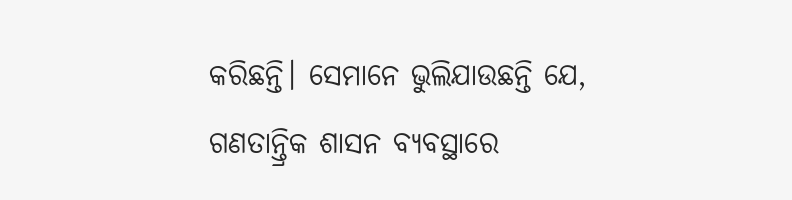କରିଛନ୍ତି। ସେମାନେ ଭୁଲିଯାଉଛନ୍ତି ଯେ, ଗଣତାନ୍ତ୍ରିକ ଶାସନ ବ୍ୟବସ୍ଥାରେ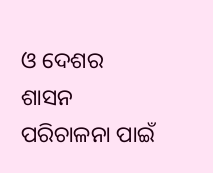ଓ ଦେଶର ଶାସନ ପରିଚାଳନା ପାଇଁ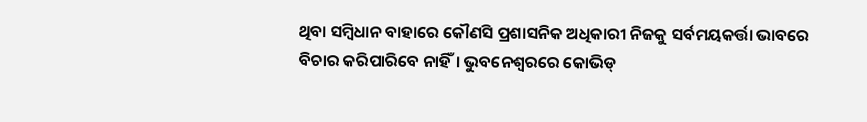ଥିବା ସମ୍ବିଧାନ ବାହାରେ କୌଣସି ପ୍ରଶାସନିକ ଅଧିକାରୀ ନିଜକୁ ସର୍ବମୟକର୍ତ୍ତା ଭାବରେ ବିଚାର କରିପାରିବେ ନାହିଁ। ଭୁବନେଶ୍ୱରରେ କୋଭିଡ୍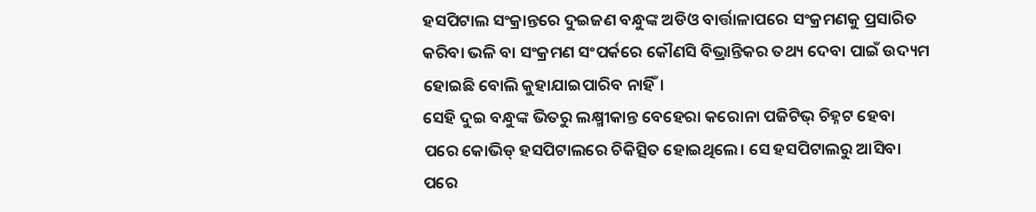ହସପିଟାଲ ସଂକ୍ରାନ୍ତରେ ଦୁଇଜଣ ବନ୍ଧୁଙ୍କ ଅଡିଓ ବାର୍ତ୍ତାଳାପରେ ସଂକ୍ରମଣକୁ ପ୍ରସାରିତ କରିବା ଭଳି ବା ସଂକ୍ରମଣ ସଂପର୍କରେ କୌଣସି ବିଭ୍ରାନ୍ତିକର ତଥ୍ୟ ଦେବା ପାଇଁ ଉଦ୍ୟମ ହୋଇଛି ବୋଲି କୁହାଯାଇପାରିବ ନାହିଁ।
ସେହି ଦୁଇ ବନ୍ଧୁଙ୍କ ଭିତରୁ ଲକ୍ଷ୍ମୀକାନ୍ତ ବେହେରା କରୋନା ପଜିଟିଭ୍ ଚିହ୍ନଟ ହେବା ପରେ କୋଭିଡ୍ ହସପିଟାଲରେ ଚିକିତ୍ସିତ ହୋଇଥିଲେ। ସେ ହସପିଟାଲରୁ ଆସିବା ପରେ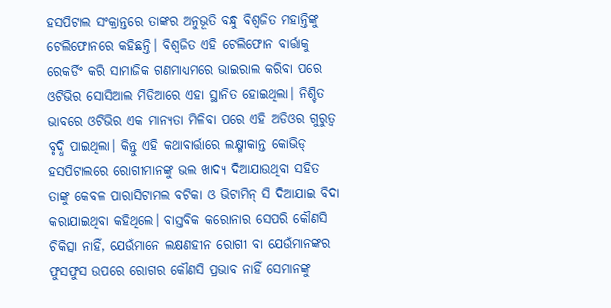ହସପିଟାଲ ସଂକ୍ରାନ୍ତରେ ତାଙ୍କର ଅନୁଭୂତି ବନ୍ଧୁ ବିଶ୍ୱଜିତ ମହାନ୍ତିଙ୍କୁ ଟେଲିଫୋନରେ କହିଛନ୍ତି। ବିଶ୍ୱଜିତ ଏହି ଟେଲିଫୋନ ବାର୍ତ୍ତାକୁ ରେକର୍ଡିଂ କରି ସାମାଜିକ ଗଣମାଧ୍ୟମରେ ଭାଇରାଲ କରିବା ପରେ ଓଟିଭିର ସୋସିଆଲ ମିଡିଆରେ ଏହା ସ୍ଥାନିତ ହୋଇଥିଲା। ନିଶ୍ଚିତ ଭାବରେ ଓଟିଭିର ଏକ ମାନ୍ୟତା ମିଳିବା ପରେ ଏହି ଅଡିଓର ଗୁରୁତ୍ୱ ବୃଦ୍ଧି ପାଇଥିଲା। କିନ୍ତୁ ଏହି କଥାବାର୍ତ୍ତାରେ ଲକ୍ଷ୍ମୀକାନ୍ତ କୋଭିଡ୍ ହସପିଟାଲରେ ରୋଗୀମାନଙ୍କୁ ଭଲ ଖାଦ୍ୟ ଦିଆଯାଉଥିବା ସହିତ ତାଙ୍କୁ କେବଳ ପାରାସିଟାମଲ ବଟିକା ଓ ଭିଟାମିନ୍ ସି ଦିଆଯାଇ ବିଦା କରାଯାଇଥିବା କହିଥିଲେ। ବାସ୍ତବିକ କରୋନାର ସେପରି କୌଣସି ଚିକିତ୍ସା ନାହିଁ, ଯେଉଁମାନେ ଲକ୍ଷଣହୀନ ରୋଗୀ ବା ଯେଉଁମାନଙ୍କର ଫୁସଫୁସ ଉପରେ ରୋଗର କୌଣସି ପ୍ରଭାବ ନାହିଁ ସେମାନଙ୍କୁ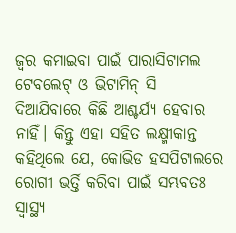ଜ୍ୱର କମାଇବା ପାଇଁ ପାରାସିଟାମଲ ଟେବଲେଟ୍ ଓ ଭିଟାମିନ୍ ସି ଦିଆଯିବାରେ କିଛି ଆଶ୍ଚର୍ଯ୍ୟ ହେବାର ନାହିଁ। କିନ୍ତୁ ଏହା ସହିତ ଲକ୍ଷ୍ମୀକାନ୍ତ କହିଥିଲେ ଯେ, କୋଭିଡ ହସପିଟାଲରେ ରୋଗୀ ଭର୍ତ୍ତି କରିବା ପାଇଁ ସମ୍ଭବତଃ ସ୍ୱାସ୍ଥ୍ୟ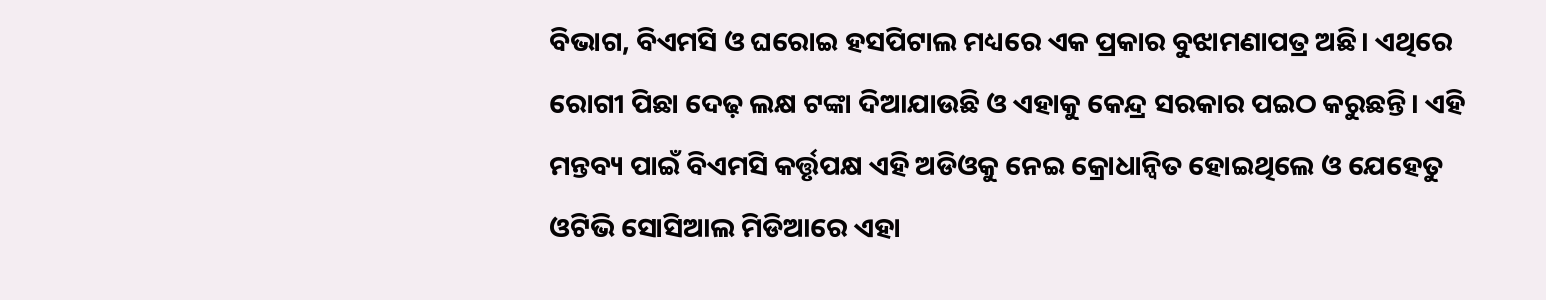ବିଭାଗ, ବିଏମସି ଓ ଘରୋଇ ହସପିଟାଲ ମଧ୍ୟରେ ଏକ ପ୍ରକାର ବୁଝାମଣାପତ୍ର ଅଛି। ଏଥିରେ ରୋଗୀ ପିଛା ଦେଢ଼ ଲକ୍ଷ ଟଙ୍କା ଦିଆଯାଉଛି ଓ ଏହାକୁ କେନ୍ଦ୍ର ସରକାର ପଇଠ କରୁଛନ୍ତି। ଏହି ମନ୍ତବ୍ୟ ପାଇଁ ବିଏମସି କର୍ତ୍ତୃପକ୍ଷ ଏହି ଅଡିଓକୁ ନେଇ କ୍ରୋଧାନ୍ୱିତ ହୋଇଥିଲେ ଓ ଯେହେତୁ ଓଟିଭି ସୋସିଆଲ ମିଡିଆରେ ଏହା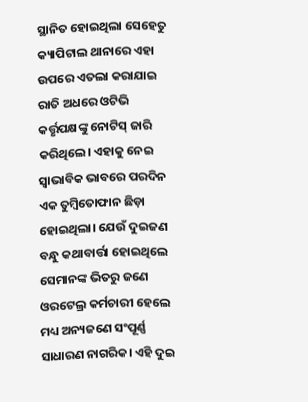ସ୍ଥାନିତ ହୋଇଥିଲା ସେହେତୁ କ୍ୟାପିଟାଲ ଥାନାରେ ଏହା ଉପରେ ଏତଲା କରାଯାଇ ରାତି ଅଧରେ ଓଟିଭି କର୍ତ୍ତୃପକ୍ଷଙ୍କୁ ନୋଟିସ୍ ଜାରି କରିଥିଲେ। ଏହାକୁ ନେଇ ସ୍ୱାଭାବିକ ଭାବରେ ପରଦିନ ଏକ ତୁମ୍ବିତୋଫାନ ଛିଡ଼ା ହୋଇଥିଲା। ଯେଉଁ ଦୁଇଜଣ ବନ୍ଧୁ କଥାବାର୍ତ୍ତା ହୋଇଥିଲେ ସେମାନଙ୍କ ଭିତରୁ ଜଣେ ଓରଟେଲ୍ର କର୍ମଚାରୀ ହେଲେ ମଧ୍ୟ ଅନ୍ୟଜଣେ ସଂପୂର୍ଣ୍ଣ ସାଧାରଣ ନାଗରିକ। ଏହି ଦୁଇ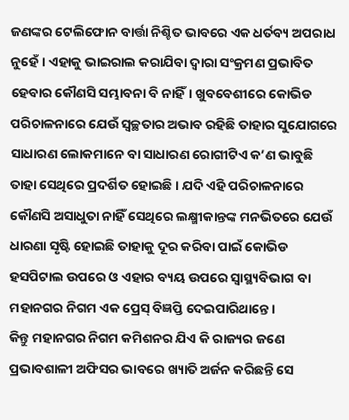ଜଣଙ୍କର ଟେଲିଫୋନ ବାର୍ତ୍ତା ନିଶ୍ଚିତ ଭାବରେ ଏକ ଧର୍ତବ୍ୟ ଅପରାଧ ନୁହେଁ। ଏହାକୁ ଭାଇରାଲ କରାଯିବା ଦ୍ୱାରା ସଂକ୍ରମଣ ପ୍ରଭାବିତ ହେବାର କୌଣସି ସମ୍ଭାବନା ବି ନାହିଁ। ଖୁବବେଶୀରେ କୋଭିଡ ପରିଚାଳନାରେ ଯେଉଁ ସ୍ୱଚ୍ଛତାର ଅଭାବ ରହିଛି ତାହାର ସୁଯୋଗରେ ସାଧାରଣ ଲୋକମାନେ ବା ସାଧାରଣ ରୋଗୀଟିଏ କ’ଣ ଭାବୁଛି ତାହା ସେଥିରେ ପ୍ରଦର୍ଶିତ ହୋଇଛି। ଯଦି ଏହି ପରିଚାଳନାରେ କୌଣସି ଅସାଧୁତା ନାହିଁ ସେଥିରେ ଲକ୍ଷ୍ମୀକାନ୍ତଙ୍କ ମନଭିତରେ ଯେଉଁ ଧାରଣା ସୃଷ୍ଟି ହୋଇଛି ତାହାକୁ ଦୂର କରିବା ପାଇଁ କୋଭିଡ ହସପିଟାଲ ଉପରେ ଓ ଏହାର ବ୍ୟୟ ଉପରେ ସ୍ୱାସ୍ଥ୍ୟବିଭାଗ ବା ମହାନଗର ନିଗମ ଏକ ପ୍ରେସ୍ ବିଜ୍ଞପ୍ତି ଦେଇପାରିଥାନ୍ତେ।
କିନ୍ତୁ ମହାନଗର ନିଗମ କମିଶନର ଯିଏ କି ରାଜ୍ୟର ଜଣେ ପ୍ରଭାବଶାଳୀ ଅଫିସର ଭାବରେ ଖ୍ୟାତି ଅର୍ଜନ କରିଛନ୍ତି ସେ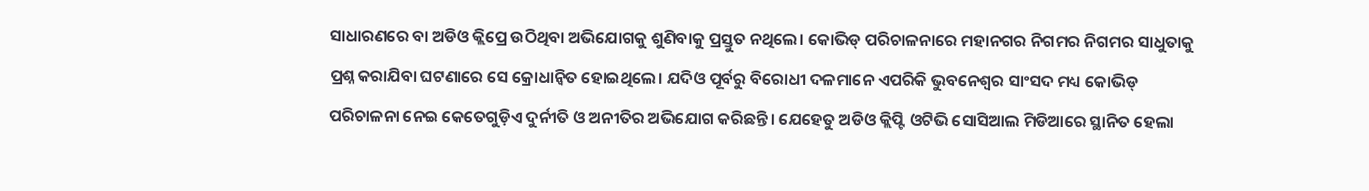ସାଧାରଣରେ ବା ଅଡିଓ କ୍ଲିପ୍ରେ ଉଠିଥିବା ଅଭିଯୋଗକୁ ଶୁଣିବାକୁ ପ୍ରସ୍ତୁତ ନଥିଲେ। କୋଭିଡ୍ ପରିଚାଳନାରେ ମହାନଗର ନିଗମର ନିଗମର ସାଧୁତାକୁ ପ୍ରଶ୍ନ କରାଯିବା ଘଟଣାରେ ସେ କ୍ରୋଧାନ୍ୱିତ ହୋଇଥିଲେ। ଯଦିଓ ପୂର୍ବରୁ ବିରୋଧୀ ଦଳମାନେ ଏପରିକି ଭୁବନେଶ୍ୱର ସାଂସଦ ମଧ୍ୟ କୋଭିଡ୍ ପରିଚାଳନା ନେଇ କେତେଗୁଡ଼ିଏ ଦୁର୍ନୀତି ଓ ଅନୀତିର ଅଭିଯୋଗ କରିଛନ୍ତି। ଯେହେତୁ ଅଡିଓ କ୍ଲିପ୍ଟି ଓଟିଭି ସୋସିଆଲ ମିଡିଆରେ ସ୍ଥାନିତ ହେଲା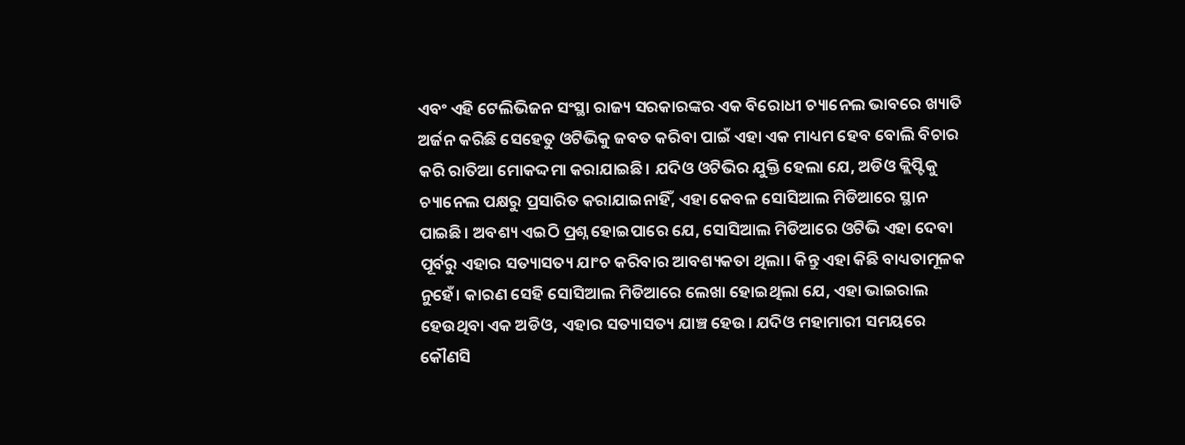ଏବଂ ଏହି ଟେଲିଭିଜନ ସଂସ୍ଥା ରାଜ୍ୟ ସରକାରଙ୍କର ଏକ ବିରୋଧୀ ଚ୍ୟାନେଲ ଭାବରେ ଖ୍ୟାତି ଅର୍ଜନ କରିଛି ସେହେତୁ ଓଟିଭିକୁ ଜବତ କରିବା ପାଇଁ ଏହା ଏକ ମାଧ୍ୟମ ହେବ ବୋଲି ବିଚାର କରି ରାତିଆ ମୋକଦ୍ଦମା କରାଯାଇଛି। ଯଦିଓ ଓଟିଭିର ଯୁକ୍ତି ହେଲା ଯେ, ଅଡିଓ କ୍ଲିପ୍ଟିକୁ ଚ୍ୟାନେଲ ପକ୍ଷରୁ ପ୍ରସାରିତ କରାଯାଇନାହିଁ, ଏହା କେବଳ ସୋସିଆଲ ମିଡିଆରେ ସ୍ଥାନ ପାଇଛି। ଅବଶ୍ୟ ଏଇଠି ପ୍ରଶ୍ନ ହୋଇପାରେ ଯେ, ସୋସିଆଲ ମିଡିଆରେ ଓଟିଭି ଏହା ଦେବା ପୂର୍ବରୁ ଏହାର ସତ୍ୟାସତ୍ୟ ଯାଂଚ କରିବାର ଆବଶ୍ୟକତା ଥିଲା। କିନ୍ତୁ ଏହା କିଛି ବାଧ୍ୟତାମୂଳକ ନୁହେଁ। କାରଣ ସେହି ସୋସିଆଲ ମିଡିଆରେ ଲେଖା ହୋଇଥିଲା ଯେ, ଏହା ଭାଇରାଲ ହେଉଥିବା ଏକ ଅଡିଓ, ଏହାର ସତ୍ୟାସତ୍ୟ ଯାଞ୍ଚ ହେଉ। ଯଦିଓ ମହାମାରୀ ସମୟରେ କୌଣସି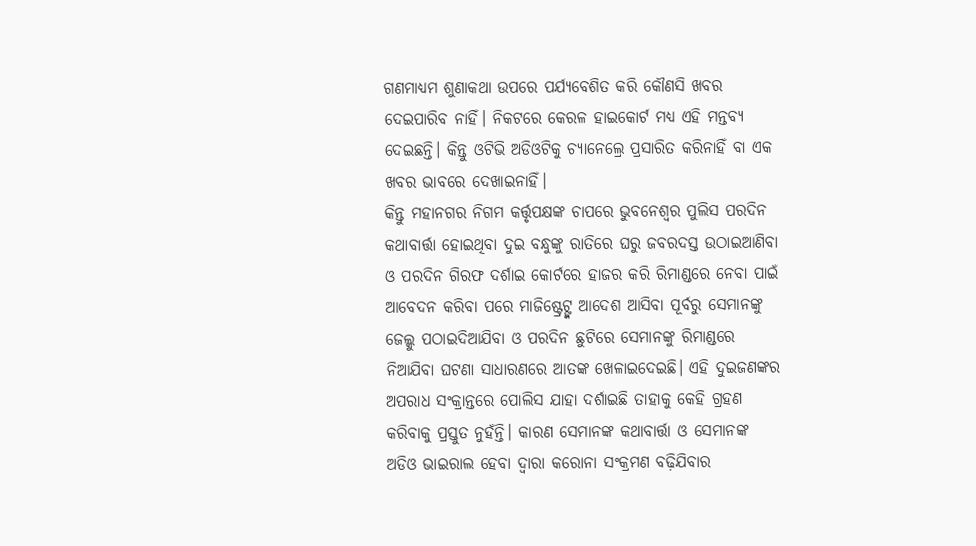ଗଣମାଧ୍ୟମ ଶୁଣାକଥା ଉପରେ ପର୍ଯ୍ୟବେଶିତ କରି କୌଣସି ଖବର ଦେଇପାରିବ ନାହିଁ। ନିକଟରେ କେରଳ ହାଇକୋର୍ଟ ମଧ୍ୟ ଏହି ମନ୍ତବ୍ୟ ଦେଇଛନ୍ତି। କିନ୍ତୁ ଓଟିଭି ଅଡିଓଟିକୁ ଚ୍ୟାନେଲ୍ରେ ପ୍ରସାରିତ କରିନାହିଁ ବା ଏକ ଖବର ଭାବରେ ଦେଖାଇନାହିଁ।
କିନ୍ତୁ ମହାନଗର ନିଗମ କର୍ତ୍ତୃପକ୍ଷଙ୍କ ଚାପରେ ଭୁବନେଶ୍ୱର ପୁଲିସ ପରଦିନ କଥାବାର୍ତ୍ତା ହୋଇଥିବା ଦୁଇ ବନ୍ଧୁଙ୍କୁ ରାତିରେ ଘରୁ ଜବରଦସ୍ତ ଉଠାଇଆଣିବା ଓ ପରଦିନ ଗିରଫ ଦର୍ଶାଇ କୋର୍ଟରେ ହାଜର କରି ରିମାଣ୍ଡରେ ନେବା ପାଇଁ ଆବେଦନ କରିବା ପରେ ମାଜିଷ୍ଟ୍ରେଟ୍ଙ୍କ ଆଦେଶ ଆସିବା ପୂର୍ବରୁ ସେମାନଙ୍କୁ ଜେଲ୍କୁ ପଠାଇଦିଆଯିବା ଓ ପରଦିନ ଛୁଟିରେ ସେମାନଙ୍କୁ ରିମାଣ୍ଡରେ ନିଆଯିବା ଘଟଣା ସାଧାରଣରେ ଆତଙ୍କ ଖେଳାଇଦେଇଛି। ଏହି ଦୁଇଜଣଙ୍କର ଅପରାଧ ସଂକ୍ରାନ୍ତରେ ପୋଲିସ ଯାହା ଦର୍ଶାଇଛି ତାହାକୁ କେହି ଗ୍ରହଣ କରିବାକୁ ପ୍ରସ୍ତୁତ ନୁହଁନ୍ତି। କାରଣ ସେମାନଙ୍କ କଥାବାର୍ତ୍ତା ଓ ସେମାନଙ୍କ ଅଡିଓ ଭାଇରାଲ ହେବା ଦ୍ୱାରା କରୋନା ସଂକ୍ରମଣ ବଢ଼ିଯିବାର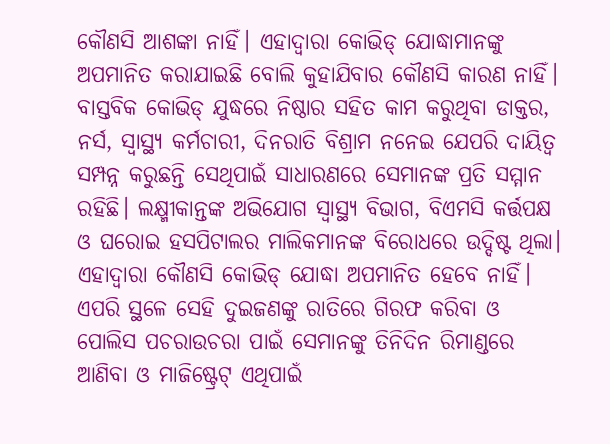କୌଣସି ଆଶଙ୍କା ନାହିଁ। ଏହାଦ୍ୱାରା କୋଭିଡ୍ ଯୋଦ୍ଧାମାନଙ୍କୁ ଅପମାନିତ କରାଯାଇଛି ବୋଲି କୁହାଯିବାର କୌଣସି କାରଣ ନାହିଁ। ବାସ୍ତବିକ କୋଭିଡ୍ ଯୁଦ୍ଧରେ ନିଷ୍ଠାର ସହିତ କାମ କରୁଥିବା ଡାକ୍ତର, ନର୍ସ, ସ୍ୱାସ୍ଥ୍ୟ କର୍ମଚାରୀ, ଦିନରାତି ବିଶ୍ରାମ ନନେଇ ଯେପରି ଦାୟିତ୍ୱ ସମ୍ପନ୍ନ କରୁଛନ୍ତି ସେଥିପାଇଁ ସାଧାରଣରେ ସେମାନଙ୍କ ପ୍ରତି ସମ୍ମାନ ରହିଛି। ଲକ୍ଷ୍ମୀକାନ୍ତଙ୍କ ଅଭିଯୋଗ ସ୍ୱାସ୍ଥ୍ୟ ବିଭାଗ, ବିଏମସି କର୍ତ୍ତପକ୍ଷ ଓ ଘରୋଇ ହସପିଟାଲର ମାଲିକମାନଙ୍କ ବିରୋଧରେ ଉଦ୍ଦିଷ୍ଟ ଥିଲା। ଏହାଦ୍ୱାରା କୌଣସି କୋଭିଡ୍ ଯୋଦ୍ଧା ଅପମାନିତ ହେବେ ନାହିଁ। ଏପରି ସ୍ଥଳେ ସେହି ଦୁଇଜଣଙ୍କୁ ରାତିରେ ଗିରଫ କରିବା ଓ ପୋଲିସ ପଚରାଉଚରା ପାଇଁ ସେମାନଙ୍କୁ ତିନିଦିନ ରିମାଣ୍ଡରେ ଆଣିବା ଓ ମାଜିଷ୍ଟ୍ରେଟ୍ ଏଥିପାଇଁ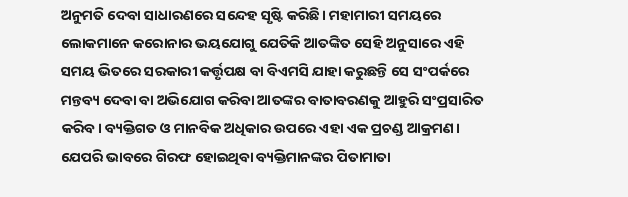ଅନୁମତି ଦେବା ସାଧାରଣରେ ସନ୍ଦେହ ସୃଷ୍ଟି କରିଛି। ମହାମାରୀ ସମୟରେ ଲୋକମାନେ କରୋନାର ଭୟଯୋଗୁ ଯେତିକି ଆତଙ୍କିତ ସେହି ଅନୁସାରେ ଏହି ସମୟ ଭିତରେ ସରକାରୀ କର୍ତ୍ତୃପକ୍ଷ ବା ବିଏମସି ଯାହା କରୁଛନ୍ତି ସେ ସଂପର୍କରେ ମନ୍ତବ୍ୟ ଦେବା ବା ଅଭିଯୋଗ କରିବା ଆତଙ୍କର ବାତାବରଣକୁ ଆହୁରି ସଂପ୍ରସାରିତ କରିବ। ବ୍ୟକ୍ତିଗତ ଓ ମାନବିକ ଅଧିକାର ଉପରେ ଏହା ଏକ ପ୍ରଚଣ୍ଡ ଆକ୍ରମଣ। ଯେପରି ଭାବରେ ଗିରଫ ହୋଇଥିବା ବ୍ୟକ୍ତିମାନଙ୍କର ପିତାମାତା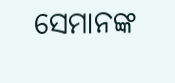ସେମାନଙ୍କ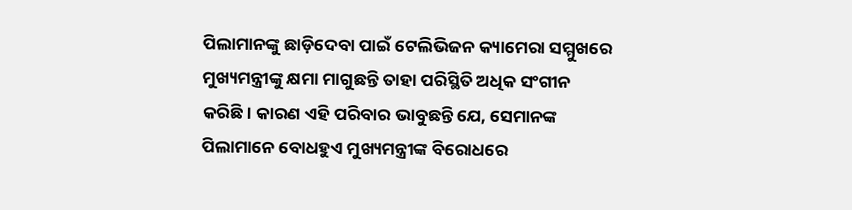ପିଲାମାନଙ୍କୁ ଛାଡ଼ିଦେବା ପାଇଁ ଟେଲିଭିଜନ କ୍ୟାମେରା ସମ୍ମୁଖରେ ମୁଖ୍ୟମନ୍ତ୍ରୀଙ୍କୁ କ୍ଷମା ମାଗୁଛନ୍ତି ତାହା ପରିସ୍ଥିତି ଅଧିକ ସଂଗୀନ କରିଛି। କାରଣ ଏହି ପରିବାର ଭାବୁଛନ୍ତି ଯେ, ସେମାନଙ୍କ ପିଲାମାନେ ବୋଧହୁଏ ମୁଖ୍ୟମନ୍ତ୍ରୀଙ୍କ ବିରୋଧରେ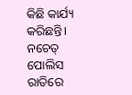କିଛି କାର୍ଯ୍ୟ କରିଛନ୍ତି। ନଚେତ୍ ପୋଲିସ ରାତିରେ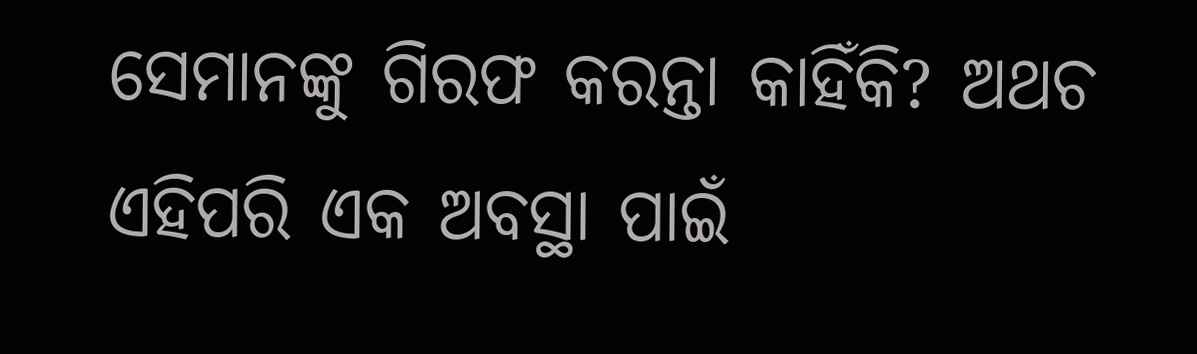ସେମାନଙ୍କୁ ଗିରଫ କରନ୍ତା କାହିଁକି? ଅଥଚ ଏହିପରି ଏକ ଅବସ୍ଥା ପାଇଁ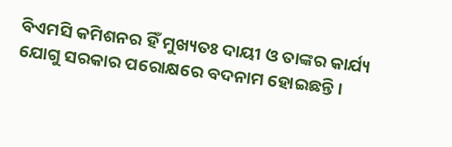ବିଏମସି କମିଶନର ହିଁ ମୁଖ୍ୟତଃ ଦାୟୀ ଓ ତାଙ୍କର କାର୍ଯ୍ୟ ଯୋଗୁ ସରକାର ପରୋକ୍ଷରେ ବଦନାମ ହୋଇଛନ୍ତି।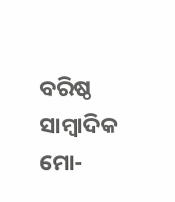ବରିଷ୍ଠ ସାମ୍ବାଦିକ
ମୋ-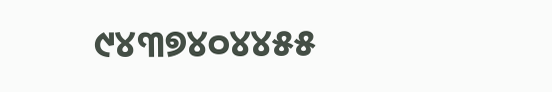୯୪୩୭୪୦୪୪୫୫